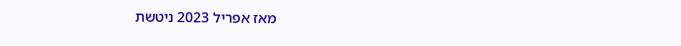מאז אפריל 2023 ניטשת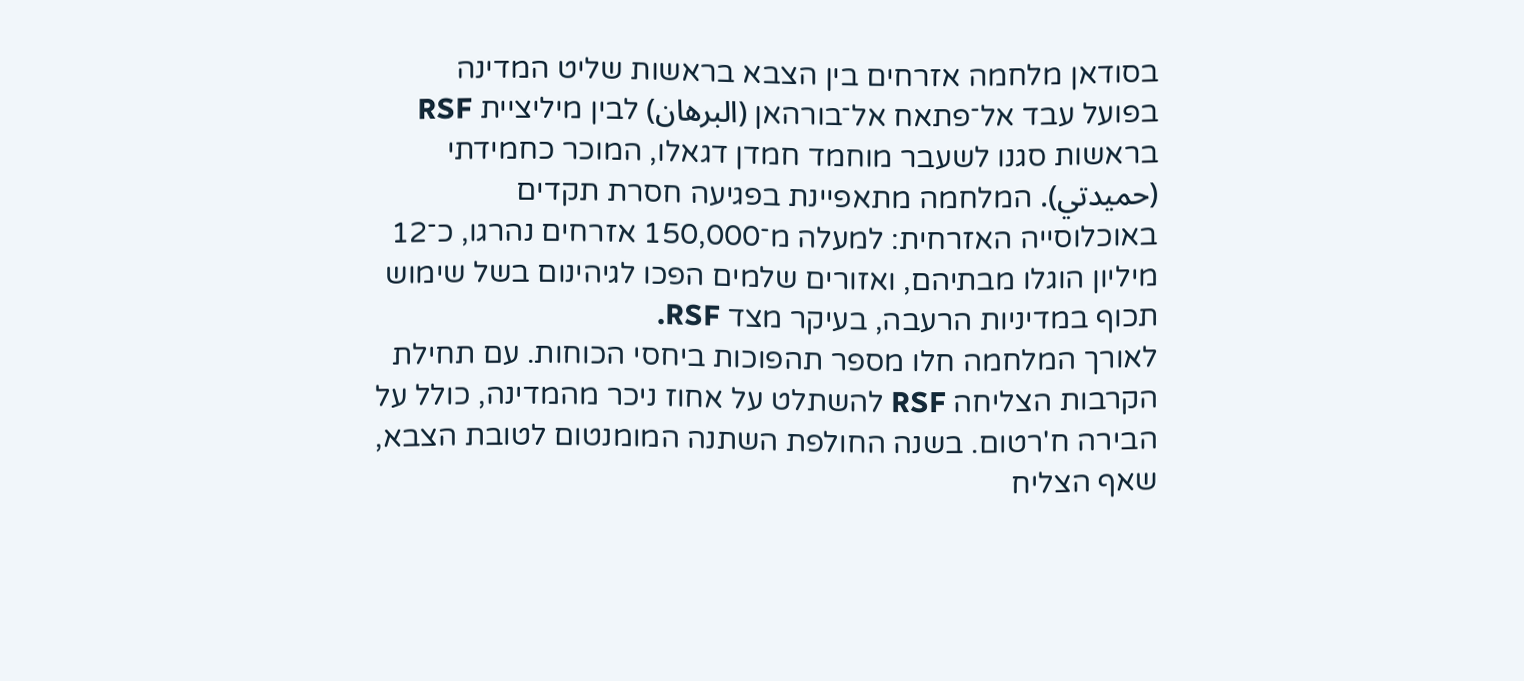בסודאן מלחמה אזרחים בין הצבא בראשות שליט המדינה בפועל עבד אל־פתאח אל־בורהאן (البرهان) לבין מיליציית RSF בראשות סגנו לשעבר מוחמד חמדן דגאלו, המוכר כחמידתי (حميدتي). המלחמה מתאפיינת בפגיעה חסרת תקדים באוכלוסייה האזרחית: למעלה מ־150,000 אזרחים נהרגו, כ־12 מיליון הוגלו מבתיהם, ואזורים שלמים הפכו לגיהינום בשל שימוש תכוף במדיניות הרעבה, בעיקר מצד RSF.
לאורך המלחמה חלו מספר תהפוכות ביחסי הכוחות. עם תחילת הקרבות הצליחה RSF להשתלט על אחוז ניכר מהמדינה, כולל על הבירה ח'רטום. בשנה החולפת השתנה המומנטום לטובת הצבא, שאף הצליח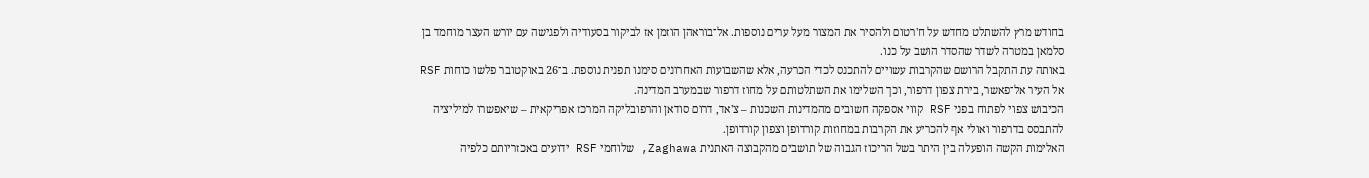בחודש מרץ להשתלט מחדש על ח'רטום ולהסיר את המצור מעל ערים נוספות. אל־בוראהן הוזמן אז לביקור בסעודיה ולפגישה עם יורש העצר מוחמד בן סלמאן במטרה לשדר שהסדר הושב על כנו.
באותה עת התקבל הרושם שהקרבות עשויים להתכנס לכדי הכרעה, אלא שהשבועות האחרונים סימנו תפנית נוספת. ב־26 באוקטובר פלשו כוחות RSF אל העיר אל־פאשר, בירת צפון דרפור, וכך השלימו את השתלטותם על מחוז דרפור שבמערב המדינה.
הכיבוש צפוי לפתוח בפני RSF קווי אספקה חשובים מהמדינות השכנות – צ'אד, דרום סודאן והרפובליקה המרכז אפריקאית – שיאפשרו למיליציה להתבסס בדרפור ואולי אף להכריע את הקרבות במחוזות קורדופן וצפון קורדופן.
האלימות הקשה הופעלה בין היתר בשל הריכוז הגבוה של תושבים מהקבוצה האתנית Zaghawa, שלוחמי RSF ידועים באכזריותם כלפיה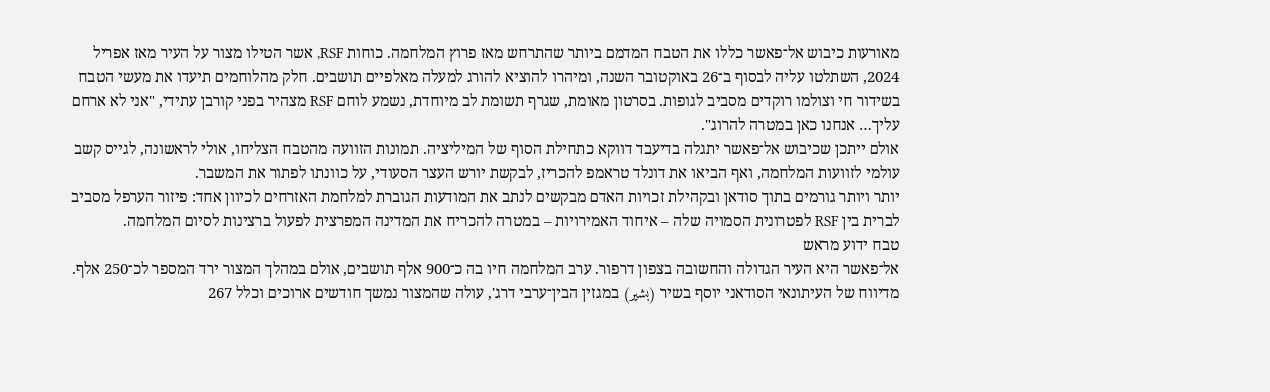מאורעות כיבוש אל־פאשר כללו את הטבח המדמם ביותר שהתרחש מאז פרוץ המלחמה. כוחות RSF, אשר הטילו מצור על העיר מאז אפריל 2024, השתלטו עליה לבסוף ב־26 באוקטובר השנה, ומיהרו להוציא להורג למעלה מאלפיים תושבים. חלק מהלוחמים תיעדו את מעשי הטבח בשידור חי וצולמו רוקדים מסביב לגופות. בסרטון מאומת, שגרף תשומת לב מיוחדת, נשמע לוחם RSF מצהיר בפני קורבן עתידי, "אני לא ארחם עליך… אנחנו כאן במטרה להרוג".
אולם ייתכן שכיבוש אל־פאשר יתגלה בדיעבד דווקא כתחילת הסוף של המיליציה. תמונות הזוועה מהטבח הצליחו, אולי לראשונה, לגייס קשב עולמי לזוועות המלחמה, ואף הביאו את דונלד טראמפ להכריז, לבקשת יורש העצר הסעודי, על כוונתו לפתור את המשבר.
יותר ויותר גורמים בתוך סודאן ובקהילת זכויות האדם מבקשים לנתב את המודעות הגוברת למלחמת האזרחים לכיוון אחד: פיזור הערפל מסביב לברית בין RSF לפטרונית הסמויה שלה – איחוד האמירויות – במטרה להכריח את המדינה המפרצית לפעול ברצינות לסיום המלחמה.
טבח ידוע מראש
אל־פאשר היא העיר הגדולה והחשובה בצפון דרפור. ערב המלחמה חיו בה כ־900 אלף תושבים, אולם במהלך המצור ירד המספר לכ־250 אלף. מדיווח של העיתונאי הסודאני יוסף בשיר (بشير) במגזין הבין־ערבי דרג', עולה שהמצור נמשך חודשים ארוכים וכלל 267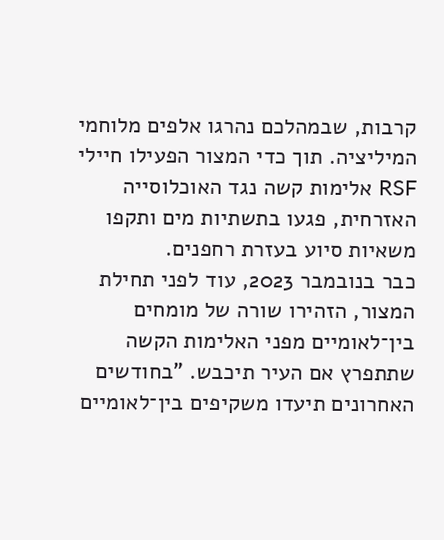קרבות, שבמהלכם נהרגו אלפים מלוחמי המיליציה. תוך כדי המצור הפעילו חיילי RSF אלימות קשה נגד האוכלוסייה האזרחית, פגעו בתשתיות מים ותקפו משאיות סיוע בעזרת רחפנים.
כבר בנובמבר 2023, עוד לפני תחילת המצור, הזהירו שורה של מומחים בין־לאומיים מפני האלימות הקשה שתתפרץ אם העיר תיכבש. "בחודשים האחרונים תיעדו משקיפים בין־לאומיים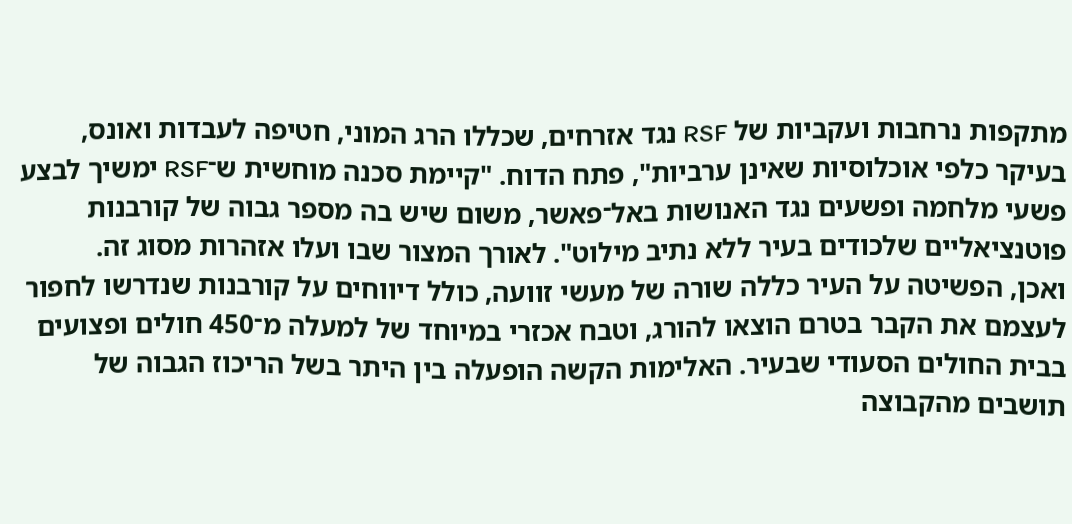מתקפות נרחבות ועקביות של RSF נגד אזרחים, שכללו הרג המוני, חטיפה לעבדות ואונס, בעיקר כלפי אוכלוסיות שאינן ערביות", פתח הדוח. "קיימת סכנה מוחשית ש־RSF ימשיך לבצע פשעי מלחמה ופשעים נגד האנושות באל־פאשר, משום שיש בה מספר גבוה של קורבנות פוטנציאליים שלכודים בעיר ללא נתיב מילוט". לאורך המצור שבו ועלו אזהרות מסוג זה.
ואכן, הפשיטה על העיר כללה שורה של מעשי זוועה, כולל דיווחים על קורבנות שנדרשו לחפור לעצמם את הקבר בטרם הוצאו להורג, וטבח אכזרי במיוחד של למעלה מ־450 חולים ופצועים בבית החולים הסעודי שבעיר. האלימות הקשה הופעלה בין היתר בשל הריכוז הגבוה של תושבים מהקבוצה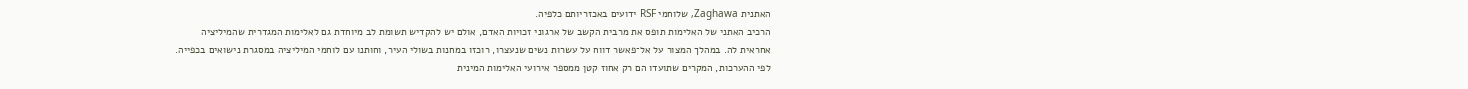האתנית Zaghawa, שלוחמי RSF ידועים באכזריותם כלפיה.
הרכיב האתני של האלימות תופס את מרבית הקשב של ארגוני זכויות האדם, אולם יש להקדיש תשומת לב מיוחדת גם לאלימות המגדרית שהמיליציה אחראית לה. במהלך המצור על אל־פאשר דווח על עשרות נשים שנעצרו, רוכזו במחנות בשולי העיר, וחותנו עם לוחמי המיליציה במסגרת נישואים בכפייה. לפי ההערכות, המקרים שתועדו הם רק אחוז קטן ממספר אירועי האלימות המינית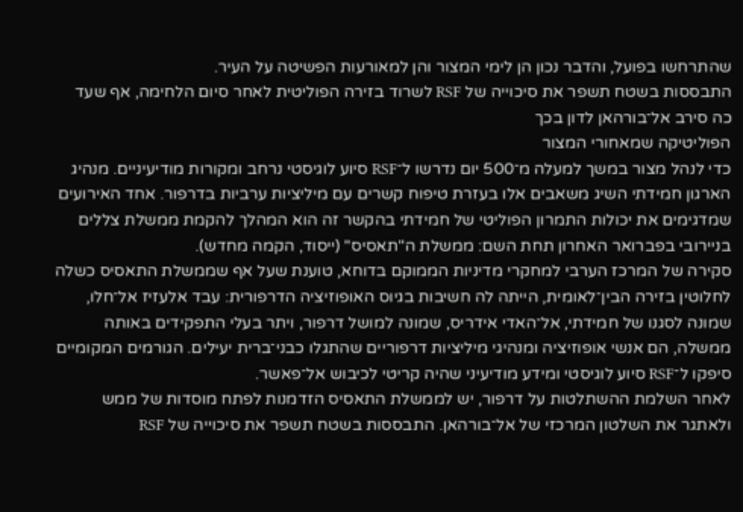שהתרחשו בפועל, והדבר נכון הן לימי המצור והן למאורעות הפשיטה על העיר.
התבססות בשטח תשפר את סיכוייה של RSF לשרוד בזירה הפוליטית לאחר סיום הלחימה, אף שעד כה סירב אל־בורהאן לדון בכך
הפוליטיקה שמאחורי המצור
כדי לנהל מצור במשך למעלה מ־500 יום נדרשו ל־RSF סיוע לוגיסטי נרחב ומקורות מודיעיניים. מנהיג הארגון חמידתי השיג משאבים אלו בעזרת טיפוח קשרים עם מיליציות ערביות בדרפור. אחד האירועים שמדגימים את יכולות התמרון הפוליטי של חמידתי בהקשר זה הוא המהלך להקמת ממשלת צללים בניירובי בפברואר האחרון תחת השם: ממשלת ה"תאסיס" (ייסוד, הקמה מחדש).
סקירה של המרכז הערבי למחקרי מדיניות הממוקם בדוחא, טוענת שעל אף שממשלת התאסיס כשלה לחלוטין בזירה הבין־לאומית, הייתה לה חשיבות בגיוס האופוזיציה הדרפורית: עבד אלעזיז אל־חלו, שמונה לסגנו של חמידתי, אל־האדי אידריס, שמונה למושל דרפור, ויתר בעלי התפקידים באותה ממשלה, הם אנשי אופוזיציה ומנהיגי מיליציות דרפוריים שהתגלו כבני־ברית יעילים. הגורמים המקומיים סיפקו ל־RSF סיוע לוגיסטי ומידע מודיעיני שהיה קריטי לכיבוש אל־פאשר.
לאחר השלמת ההשתלטות על דרפור, יש לממשלת התאסיס הזדמנות לפתח מוסדות של ממש ולאתגר את השלטון המרכזי של אל־בורהאן. התבססות בשטח תשפר את סיכוייה של RSF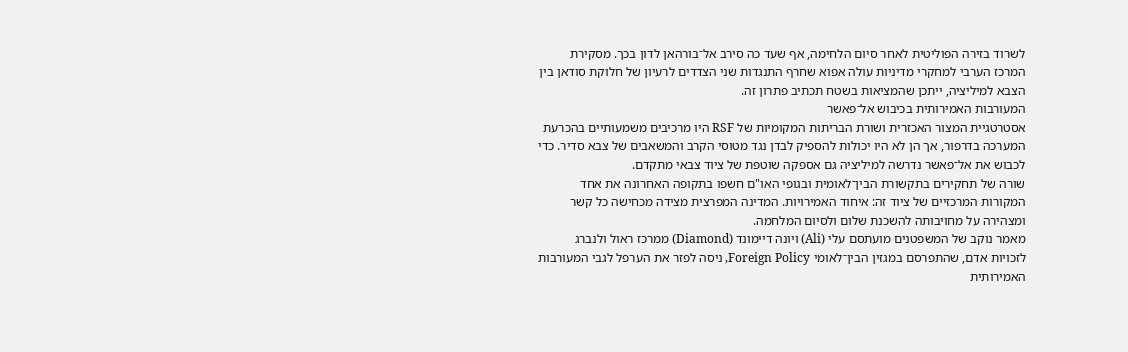לשרוד בזירה הפוליטית לאחר סיום הלחימה, אף שעד כה סירב אל־בורהאן לדון בכך. מסקירת המרכז הערבי למחקרי מדיניות עולה אפוא שחרף התנגדות שני הצדדים לרעיון של חלוקת סודאן בין הצבא למיליציה, ייתכן שהמציאות בשטח תכתיב פתרון זה.
המעורבות האמירותית בכיבוש אל־פאשר
אסטרטגיית המצור האכזרית ושורת הבריתות המקומיות של RSF היו מרכיבים משמעותיים בהכרעת המערכה בדרפור, אך הן לא היו יכולות להספיק לבדן נגד מטוסי הקרב והמשאבים של צבא סדיר. כדי לכבוש את אל־פאשר נדרשה למיליציה גם אספקה שוטפת של ציוד צבאי מתקדם.
שורה של תחקירים בתקשורת הבין־לאומית ובגופי האו"ם חשפו בתקופה האחרונה את אחד המקורות המרכזיים של ציוד זה: איחוד האמירויות. המדינה המפרצית מצידה מכחישה כל קשר ומצהירה על מחויבותה להשכנת שלום ולסיום המלחמה.
מאמר נוקב של המשפטנים מועתסם עלי (Ali) ויונה דיימונד (Diamond) ממרכז ראול ולנברג לזכויות אדם, שהתפרסם במגזין הבין־לאומי Foreign Policy, ניסה לפזר את הערפל לגבי המעורבות האמירותית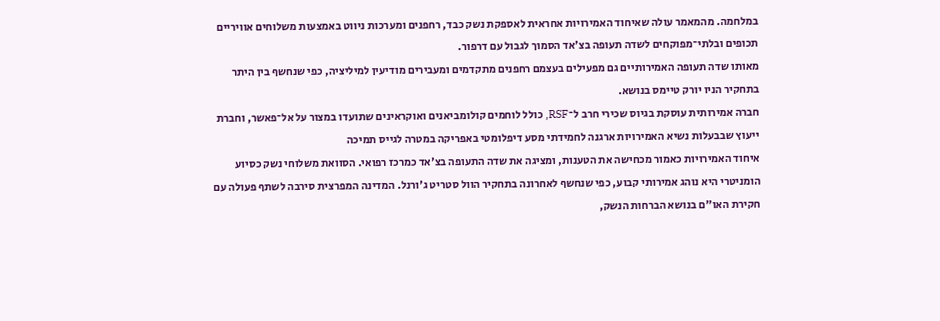במלחמה. מהמאמר עולה שאיחוד האמירויות אחראית לאספקת נשק כבד, רחפנים ומערכות ניווט באמצעות משלוחים אוויריים תכופים ובלתי־מפוקחים לשדה תעופה בצ'אד הסמוך לגבול עם דרפור.
מאותו שדה תעופה האמירותיים גם מפעילים בעצמם רחפנים מתקדמים ומעבירים מודיעין למיליציה, כפי שנחשף בין היתר בתחקיר הניו יורק טיימס בנושא.
חברה אמירותית עוסקת בגיוס שכירי חרב ל־RSF, כולל לוחמים קולומביאנים ואוקראינים שתועדו במצור על אל־פאשר, וחברת ייעוץ שבבעלות נשיא האמירויות ארגנה לחמידתי מסע דיפלומטי באפריקה במטרה לגייס תמיכה
איחוד האמירויות כאמור מכחישה את הטענות, ומציגה את שדה התעופה בצ'אד כמרכז רפואי. הסוואת משלוחי נשק כסיוע הומניטרי היא נוהג אמירותי קבוע, כפי שנחשף לאחרונה בתחקיר הוול סטריט ג'ורנל. המדינה המפרצית סירבה לשתף פעולה עם חקירת האו"ם בנושא הברחות הנשק,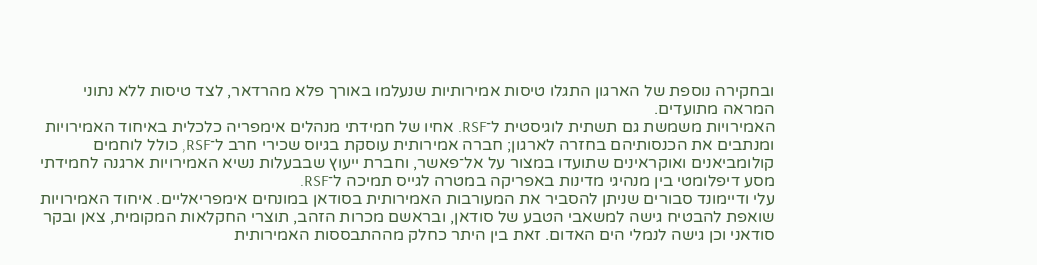ובחקירה נוספת של הארגון התגלו טיסות אמירותיות שנעלמו באורך פלא מהרדאר, לצד טיסות ללא נתוני המראה מתועדים.
האמירויות משמשת גם תשתית לוגיסטית ל־RSF. אחיו של חמידתי מנהלים אימפריה כלכלית באיחוד האמירויות ומנתבים את הכנסותיהם בחזרה לארגון; חברה אמירותית עוסקת בגיוס שכירי חרב ל־RSF, כולל לוחמים קולומביאנים ואוקראינים שתועדו במצור על אל־פאשר, וחברת ייעוץ שבבעלות נשיא האמירויות ארגנה לחמידתי מסע דיפלומטי בין מנהיגי מדינות באפריקה במטרה לגייס תמיכה ל־RSF.
עלי ודיימונד סבורים שניתן להסביר את המעורבות האמירותית בסודאן במונחים אימפריאליים. איחוד האמירויות שואפת להבטיח גישה למשאבי הטבע של סודאן, ובראשם מכרות הזהב, תוצרי החקלאות המקומית, צאן ובקר סודאני וכן גישה לנמלי הים האדום. זאת בין היתר כחלק מההתבססות האמירותית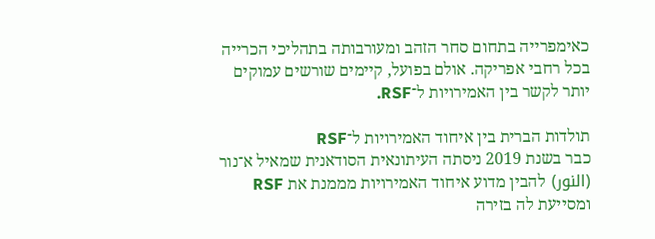כאימפרייה בתחום סחר הזהב ומעורבותה בתהליכי הכרייה בכל רחבי אפריקה. אולם בפועל, קיימים שורשים עמוקים יותר לקשר בין האמירויות ל־RSF.

תולדות הברית בין איחוד האמירויות ל־RSF
כבר בשנת 2019 ניסתה העיתונאית הסודאנית שמאיל א־נור (النور) להבין מדוע איחוד האמירויות מממנת את RSF ומסייעת לה בזירה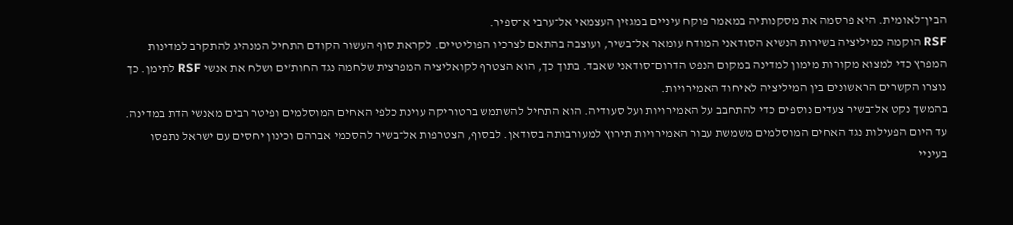הבין־לאומית. היא פרסמה את מסקנותיה במאמר פוקח עיניים במגזין העצמאי אל־ערבי א־ספיר.
RSF הוקמה כמיליציה בשירות הנשיא הסודאני המודח עומאר אל־בשיר, ועוצבה בהתאם לצרכיו הפוליטיים. לקראת סוף העשור הקודם התחיל המנהיג להתקרב למדינות המפרץ כדי למצוא מקורות מימון למדינה במקום הנפט הדרום־סודאני שאבד. בתוך כך, הוא הצטרף לקואליציה המפרצית שלחמה נגד החות'ים ושלח את אנשי RSF לתימן. כך נוצרו הקשרים הראשונים בין המיליציה לאיחוד האמירויות.
בהמשך נקט אל־בשיר צעדים נוספים כדי להתחבב על האמירויות ועל סעודיה. הוא התחיל להשתמש ברטוריקה עוינת כלפי האחים המוסלמים ופיטר רבים מאנשי הדת במדינה. עד היום הפעילות נגד האחים המוסלמים משמשת עבור האמירויות תירוץ למעורבותה בסודאן. לבסוף, הצטרפות אל־בשיר להסכמי אברהם וכינון יחסים עם ישראל נתפסו בעיניי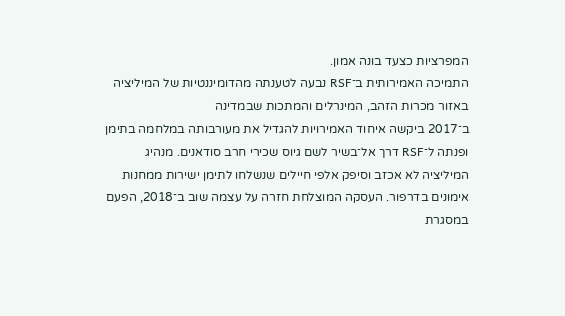המפרציות כצעד בונה אמון.
התמיכה האמירותית ב־RSF נבעה לטענתה מהדומיננטיות של המיליציה באזור מכרות הזהב, המינרלים והמתכות שבמדינה
ב־2017 ביקשה איחוד האמירויות להגדיל את מעורבותה במלחמה בתימן ופנתה ל־RSF דרך אל־בשיר לשם גיוס שכירי חרב סודאנים. מנהיג המיליציה לא אכזב וסיפק אלפי חיילים שנשלחו לתימן ישירות ממחנות אימונים בדרפור. העסקה המוצלחת חזרה על עצמה שוב ב־2018, הפעם במסגרת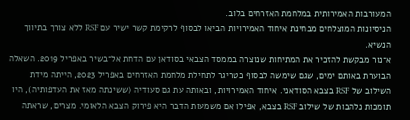המעורבות האמירותית במלחמת האזרחים בלוב.
הניסיונות המוצלחים מבחינת איחוד האמירויות הביאו לבסוף לרקימת קשר ישיר עם RSF ללא צורך בתיווך הנשיא.
א־נור מבקשת להזכיר את המתיחות שנוצרה בממסד הצבאי בסודאן עם הדחת אל־בשיר באפריל 2019. השאלה הבוערת באותם ימים, שגם שימשה לבסוף כטריגר לתחילת מלחמת האזרחים באפריל 2023, הייתה מידת השילוב של RSF בצבא הסודאני. איחוד האמירויות, ובאותה עת גם סעודיה (ששינתה מאז את העדפותיה), היו תומכות נלהבות של שילוב RSF בצבא, אפילו אם משמעות הדבר היא פירוק הצבא הלאומי. מצרים, שראתה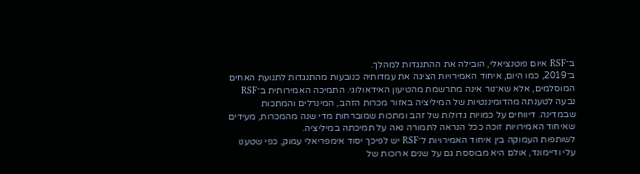ב־RSF איום פוטנציאלי, הובילה את ההתנגדות למהלך.
ב־2019, כמו היום, איחוד האמירויות הציגה את עמדותיה כנובעות מהתנגדות לתנועת האחים המוסלמים, אלא שא־נור אינה מתרשמת מהטיעון האידאולוגי. התמיכה האמירותית ב־RSF נבעה לטענתה מהדומיננטיות של המיליציה באזור מכרות הזהב, המינרלים והמתכות שבמדינה. דיווחים על כמויות גדולות של זהב ומתכות שמוברחות מדי שנה מהמכרות, מעידים שאיחוד האמירויות זוכה ככל הנראה לתמורה נאה על תמיכתה במיליציה.
לשותפות העמוקה בין איחוד האמירויות ל־RSF יש לפיכך יסוד אימפריאלי עמוק, כפי שטענו עלי ודיימונד, אולם היא מבוססת גם על שנים ארוכות של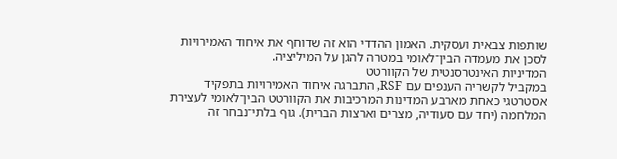שותפות צבאית ועסקית. האמון ההדדי הוא זה שדוחף את איחוד האמירויות לסכן את מעמדה הבין־לאומי במטרה להגן על המיליציה.
המדיניות האינטרסנטית של הקוורטט
במקביל לקשריה הענפים עם RSF, התברגה איחוד האמירויות בתפקיד אסטרטגי כאחת מארבע המדינות המרכיבות את הקוורטט הבין־לאומי לעצירת המלחמה (יחד עם סעודיה, מצרים וארצות הברית). גוף בלתי־נבחר זה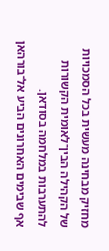מחזיק מבחינה מעשית בכל הסמכויות של הקהילה הבין־לאומית הקשורות להתערבות במלחמה בסודאן.
אף שבימים האחרונים הביע אל־בורהאן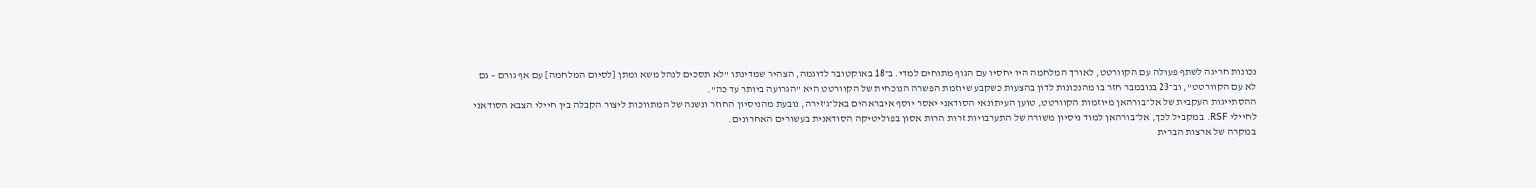נכונות חריגה לשתף פעולה עם הקוורטט, לאורך המלחמה היו יחסיו עם הגוף מתוחים למדי. ב־18 באוקטובר לדוגמה, הצהיר שמדינתו "לא תסכים לנהל משא ומתן [לסיום המלחמה] עם אף גורם – גם לא עם הקוורטט", וב־23 בנובמבר חזר בו מהנכונות לדון בהצעות כשקבע שיוזמת הפשרה הנוכחית של הקוורטט היא "הגרועה ביותר עד כה".
ההסתייגות העקבית של אל־בורהאן מיוזמות הקוורטט, טוען העיתונאי הסודאני יאסר יוסף איבראהים באל־ג'זירה, נובעת מהניסיון החוזר ונשנה של המתווכות ליצור הקבלה בין חיילי הצבא הסודאני לחיילי RSF. במקביל לכך, אל־בורהאן למוד ניסיון משורה של התערבויות זרות הרות אסון בפוליטיקה הסודאנית בעשורים האחרונים.
במקרה של ארצות הברית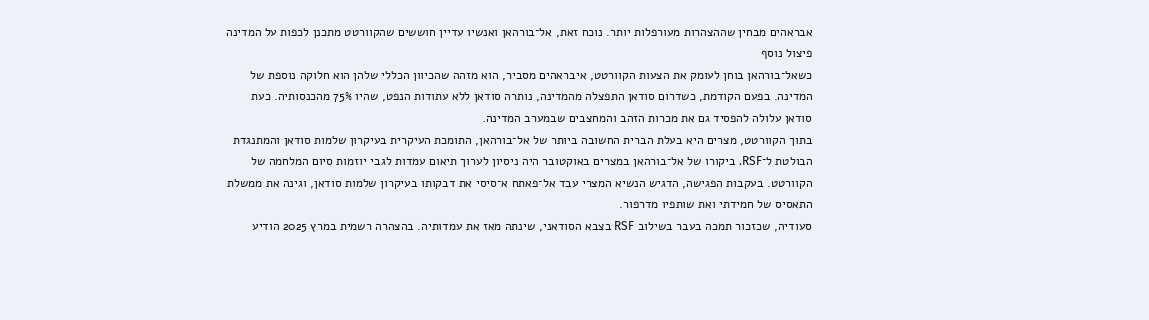אבראהים מבחין שההצהרות מעורפלות יותר. נוכח זאת, אל־בורהאן ואנשיו עדיין חוששים שהקוורטט מתכנן לכפות על המדינה פיצול נוסף
כשאל־בורהאן בוחן לעומק את הצעות הקוורטט, איבראהים מסביר, הוא מזהה שהכיוון הכללי שלהן הוא חלוקה נוספת של המדינה. בפעם הקודמת, כשדרום סודאן התפצלה מהמדינה, נותרה סודאן ללא עתודות הנפט, שהיו 75% מהכנסותיה. כעת סודאן עלולה להפסיד גם את מכרות הזהב והמחצבים שבמערב המדינה.
בתוך הקוורטט, מצרים היא בעלת הברית החשובה ביותר של אל־בורהאן, התומכת העיקרית בעיקרון שלמות סודאן והמתנגדת הבולטת ל־RSF. ביקורו של אל־בורהאן במצרים באוקטובר היה ניסיון לערוך תיאום עמדות לגבי יוזמות סיום המלחמה של הקוורטט. בעקבות הפגישה, הדגיש הנשיא המצרי עבד אל־פאתח א־סיסי את דבקותו בעיקרון שלמות סודאן, וגינה את ממשלת התאסיס של חמידתי ואת שותפיו מדרפור.
סעודיה, שכזכור תמכה בעבר בשילוב RSF בצבא הסודאני, שינתה מאז את עמדותיה. בהצהרה רשמית במרץ 2025 הודיע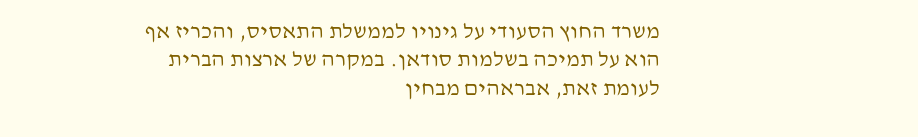משרד החוץ הסעודי על גינויו לממשלת התאסיס, והכריז אף הוא על תמיכה בשלמות סודאן. במקרה של ארצות הברית לעומת זאת, אבראהים מבחין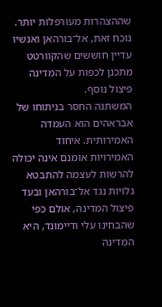שההצהרות מעורפלות יותר. נוכח זאת, אל־בורהאן ואנשיו עדיין חוששים שהקוורטט מתכנן לכפות על המדינה פיצול נוסף.
המשתנה החסר בניתוחו של אבראהים הוא העמדה האמירותית. איחוד האמירויות אומנם אינה יכולה להרשות לעצמה להתבטא גלויות נגד אל־בורהאן ובעד פיצול המדינה, אולם כפי שהבחינו עלי ודיימונד, היא המדינה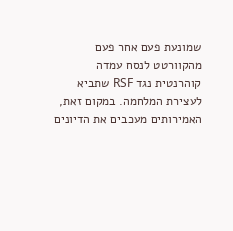שמונעת פעם אחר פעם מהקוורטט לנסח עמדה קוהרנטית נגד RSF שתביא לעצירת המלחמה. במקום זאת, האמירותים מעכבים את הדיונים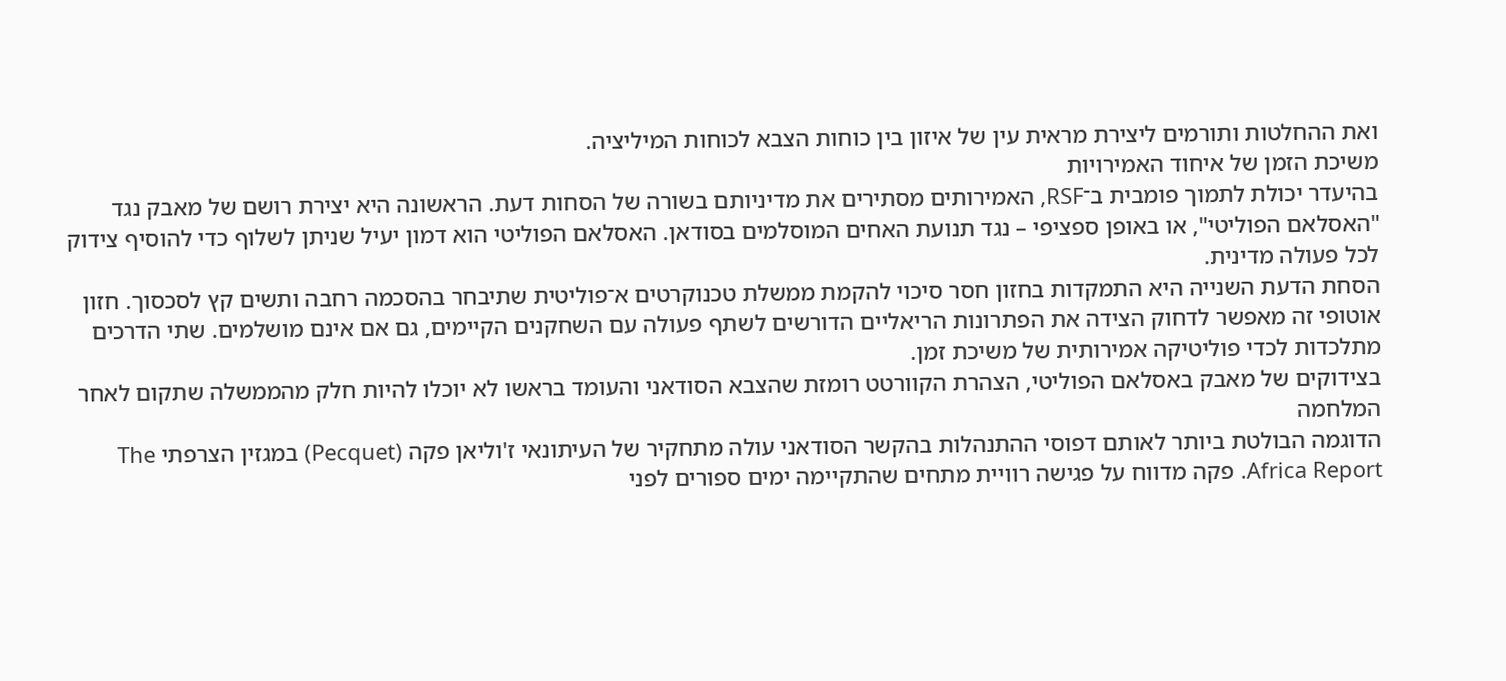ואת ההחלטות ותורמים ליצירת מראית עין של איזון בין כוחות הצבא לכוחות המיליציה.
משיכת הזמן של איחוד האמירויות
בהיעדר יכולת לתמוך פומבית ב־RSF, האמירותים מסתירים את מדיניותם בשורה של הסחות דעת. הראשונה היא יצירת רושם של מאבק נגד "האסלאם הפוליטי", או באופן ספציפי – נגד תנועת האחים המוסלמים בסודאן. האסלאם הפוליטי הוא דמון יעיל שניתן לשלוף כדי להוסיף צידוק לכל פעולה מדינית.
הסחת הדעת השנייה היא התמקדות בחזון חסר סיכוי להקמת ממשלת טכנוקרטים א־פוליטית שתיבחר בהסכמה רחבה ותשים קץ לסכסוך. חזון אוטופי זה מאפשר לדחוק הצידה את הפתרונות הריאליים הדורשים לשתף פעולה עם השחקנים הקיימים, גם אם אינם מושלמים. שתי הדרכים מתלכדות לכדי פוליטיקה אמירותית של משיכת זמן.
בצידוקים של מאבק באסלאם הפוליטי, הצהרת הקוורטט רומזת שהצבא הסודאני והעומד בראשו לא יוכלו להיות חלק מהממשלה שתקום לאחר המלחמה
הדוגמה הבולטת ביותר לאותם דפוסי ההתנהלות בהקשר הסודאני עולה מתחקיר של העיתונאי ז'וליאן פקה (Pecquet) במגזין הצרפתי The Africa Report. פקה מדווח על פגישה רוויית מתחים שהתקיימה ימים ספורים לפני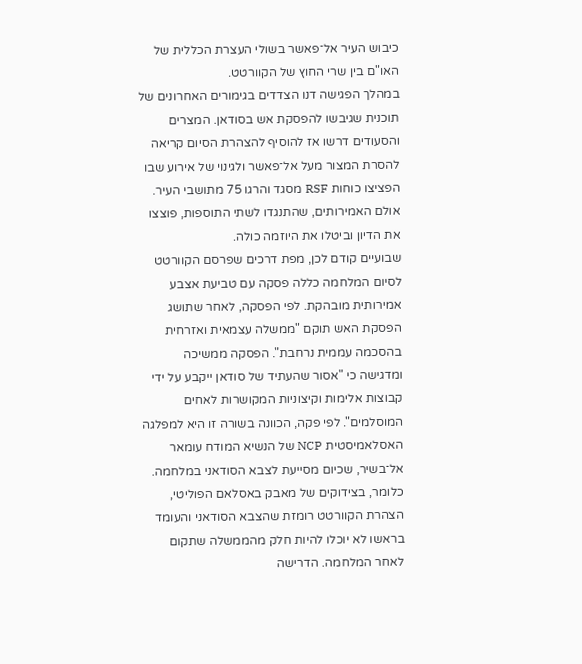כיבוש העיר אל־פאשר בשולי העצרת הכללית של האו"ם בין שרי החוץ של הקוורטט.
במהלך הפגישה דנו הצדדים בגימורים האחרונים של תוכנית שגיבשו להפסקת אש בסודאן. המצרים והסעודים דרשו אז להוסיף להצהרת הסיום קריאה להסרת המצור מעל אל־פאשר ולגינוי של אירוע שבו הפציצו כוחות RSF מסגד והרגו 75 מתושבי העיר. אולם האמירותים, שהתנגדו לשתי התוספות, פוצצו את הדיון וביטלו את היוזמה כולה.
שבועיים קודם לכן, מפת דרכים שפרסם הקוורטט לסיום המלחמה כללה פסקה עם טביעת אצבע אמירותית מובהקת. לפי הפסקה, לאחר שתושג הפסקת האש תוקם "ממשלה עצמאית ואזרחית בהסכמה עממית נרחבת". הפסקה ממשיכה ומדגישה כי "אסור שהעתיד של סודאן ייקבע על ידי קבוצות אלימות וקיצוניות המקושרות לאחים המוסלמים". לפי פקה, הכוונה בשורה זו היא למפלגה האסלאמיסטית NCP של הנשיא המודח עומאר אל־בשיר, שכיום מסייעת לצבא הסודאני במלחמה.
כלומר, בצידוקים של מאבק באסלאם הפוליטי, הצהרת הקוורטט רומזת שהצבא הסודאני והעומד בראשו לא יוכלו להיות חלק מהממשלה שתקום לאחר המלחמה. הדרישה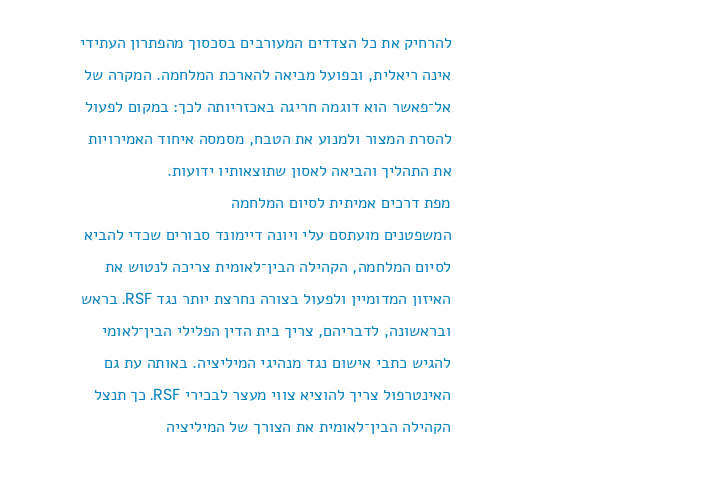להרחיק את כל הצדדים המעורבים בסכסוך מהפתרון העתידי אינה ריאלית, ובפועל מביאה להארכת המלחמה. המקרה של אל־פאשר הוא דוגמה חריגה באכזריותה לכך: במקום לפעול להסרת המצור ולמנוע את הטבח, מסמסה איחוד האמירויות את התהליך והביאה לאסון שתוצאותיו ידועות.
מפת דרכים אמיתית לסיום המלחמה
המשפטנים מועתסם עלי ויונה דיימונד סבורים שכדי להביא לסיום המלחמה, הקהילה הבין־לאומית צריכה לנטוש את האיזון המדומיין ולפעול בצורה נחרצת יותר נגד RSF. בראש ובראשונה, לדבריהם, צריך בית הדין הפלילי הבין־לאומי להגיש כתבי אישום נגד מנהיגי המיליציה. באותה עת גם האינטרפול צריך להוציא צווי מעצר לבכירי RSF. כך תנצל הקהילה הבין־לאומית את הצורך של המיליציה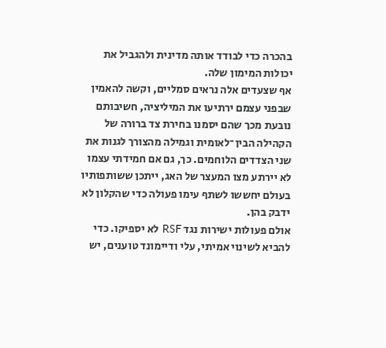בהכרה כדי לבודד אותה מדינית ולהגביל את יכולות המימון שלה.
אף שצעדים אלה נראים סמליים, וקשה להאמין שבפני עצמם ירתיעו את המיליציה, חשיבותם נובעת מכך שהם יסמנו בחירת צד ברורה של הקהילה הבין־לאומית וגמילה מהצורך לגנות את שני הצדדים הלוחמים. כך, גם אם חמידתי עצמו לא יירתע מצו המעצר של האג, ייתכן ששותפותיו בעולם יחששו לשתף עימו פעולה כדי שהקלון לא ידבק בהן.
אולם פעולות ישירות נגד RSF לא יספיקו. כדי להביא לשינוי אמיתי, עלי ודיימונד טוענים, יש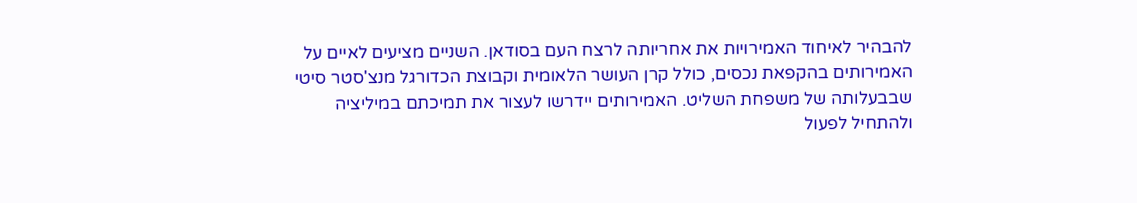להבהיר לאיחוד האמירויות את אחריותה לרצח העם בסודאן. השניים מציעים לאיים על האמירותים בהקפאת נכסים, כולל קרן העושר הלאומית וקבוצת הכדורגל מנצ'סטר סיטי שבבעלותה של משפחת השליט. האמירותים יידרשו לעצור את תמיכתם במיליציה ולהתחיל לפעול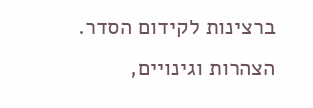ברצינות לקידום הסדר. הצהרות וגינויים,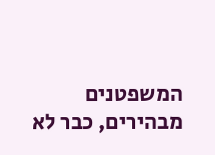המשפטנים מבהירים, כבר לא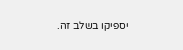יספיקו בשלב זה.